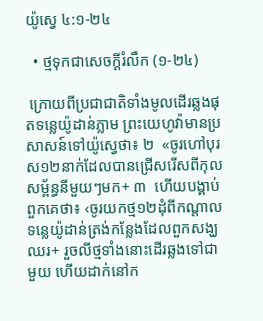យ៉ូស្វេ ៤:១-២៤

  • ថ្មទុកជាសេចក្ដីរំលឹក (១-២៤)

 ក្រោយពីប្រជាជាតិទាំងមូលដើរឆ្លងផុតទន្លេយ៉ូដាន់ភ្លាម ព្រះយេហូវ៉ាមានប្រសាសន៍ទៅយ៉ូស្វេថា៖ ២  «ចូរហៅបុរស១២នាក់ដែលបានជ្រើសរើសពីកុលសម្ព័ន្ធនីមួយៗមក+ ៣  ហើយបង្គាប់ពួកគេថា៖ ‹ចូរយកថ្ម១២ដុំពីកណ្ដាលទន្លេយ៉ូដាន់ត្រង់កន្លែងដែលពួកសង្ឃឈរ+ រួចលីថ្មទាំងនោះដើរឆ្លងទៅជាមួយ ហើយដាក់នៅក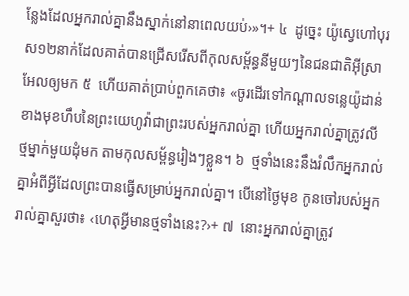ន្លែងដែលអ្នករាល់គ្នានឹងស្នាក់នៅនាពេលយប់›»។+ ៤  ដូច្នេះ យ៉ូស្វេហៅបុរស១២នាក់ដែលគាត់បានជ្រើសរើសពីកុលសម្ព័ន្ធនីមួយៗនៃជនជាតិអ៊ីស្រាអែលឲ្យមក ៥  ហើយគាត់ប្រាប់ពួកគេថា៖ «ចូរដើរទៅកណ្ដាលទន្លេយ៉ូដាន់ខាងមុខហឹបនៃព្រះយេហូវ៉ាជាព្រះរបស់អ្នករាល់គ្នា ហើយអ្នករាល់គ្នាត្រូវលីថ្មម្នាក់មួយដុំមក តាមកុលសម្ព័ន្ធរៀងៗខ្លួន។ ៦  ថ្មទាំងនេះនឹងរំលឹកអ្នករាល់គ្នាអំពីអ្វីដែលព្រះបានធ្វើសម្រាប់អ្នករាល់គ្នា។ បើនៅថ្ងៃមុខ កូនចៅរបស់អ្នករាល់គ្នាសួរថា៖ ‹ហេតុអ្វីមានថ្មទាំងនេះ?›+ ៧  នោះអ្នករាល់គ្នាត្រូវ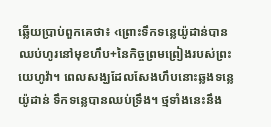ឆ្លើយប្រាប់ពួកគេថា៖ ‹ព្រោះទឹកទន្លេយ៉ូដាន់បានឈប់ហូរនៅមុខហឹប+នៃកិច្ចព្រមព្រៀងរបស់ព្រះយេហូវ៉ា។ ពេលសង្ឃដែលសែងហឹបនោះឆ្លងទន្លេយ៉ូដាន់ ទឹកទន្លេបានឈប់ទ្រឹង។ ថ្មទាំងនេះនឹង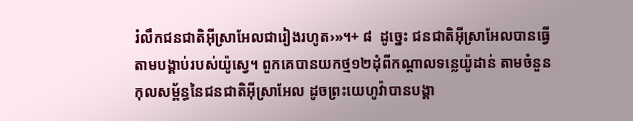រំលឹកជនជាតិអ៊ីស្រាអែលជារៀងរហូត›»។+ ៨  ដូច្នេះ ជនជាតិអ៊ីស្រាអែលបានធ្វើតាមបង្គាប់របស់យ៉ូស្វេ។ ពួកគេបានយកថ្ម១២ដុំពីកណ្ដាលទន្លេយ៉ូដាន់ តាមចំនួនកុលសម្ព័ន្ធនៃជនជាតិអ៊ីស្រាអែល ដូចព្រះយេហូវ៉ាបានបង្គា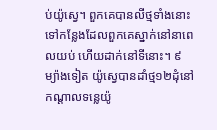ប់យ៉ូស្វេ។ ពួកគេបានលីថ្មទាំងនោះទៅកន្លែងដែលពួកគេស្នាក់នៅនាពេលយប់ ហើយដាក់នៅទីនោះ។ ៩  ម្យ៉ាងទៀត យ៉ូស្វេបានដាំថ្ម១២ដុំនៅកណ្ដាលទន្លេយ៉ូ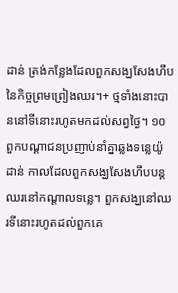ដាន់ ត្រង់កន្លែងដែលពួកសង្ឃសែងហឹបនៃកិច្ចព្រមព្រៀងឈរ។+ ថ្មទាំងនោះបាននៅទីនោះរហូតមកដល់សព្វថ្ងៃ។ ១០  ពួកបណ្ដាជនប្រញាប់នាំគ្នាឆ្លងទន្លេយ៉ូដាន់ កាលដែលពួកសង្ឃសែងហឹបបន្តឈរនៅកណ្ដាលទន្លេ។ ពួកសង្ឃនៅឈរទីនោះរហូតដល់ពួកគេ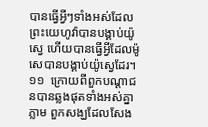បានធ្វើអ្វីៗទាំងអស់ដែលព្រះយេហូវ៉ាបានបង្គាប់យ៉ូស្វេ ហើយបានធ្វើអ្វីដែលម៉ូសេបានបង្គាប់យ៉ូស្វេដែរ។ ១១  ក្រោយពីពួកបណ្ដាជនបានឆ្លងផុតទាំងអស់គ្នាភ្លាម ពួកសង្ឃដែលសែង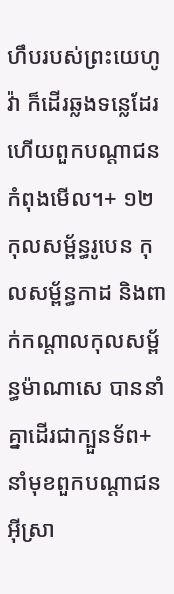ហឹបរបស់ព្រះយេហូវ៉ា ក៏ដើរឆ្លងទន្លេដែរ ហើយពួកបណ្ដាជនកំពុងមើល។+ ១២  កុលសម្ព័ន្ធរូបេន កុលសម្ព័ន្ធកាដ និងពាក់កណ្ដាលកុលសម្ព័ន្ធម៉ាណាសេ បាននាំគ្នាដើរជាក្បួនទ័ព+នាំមុខពួកបណ្ដាជនអ៊ីស្រា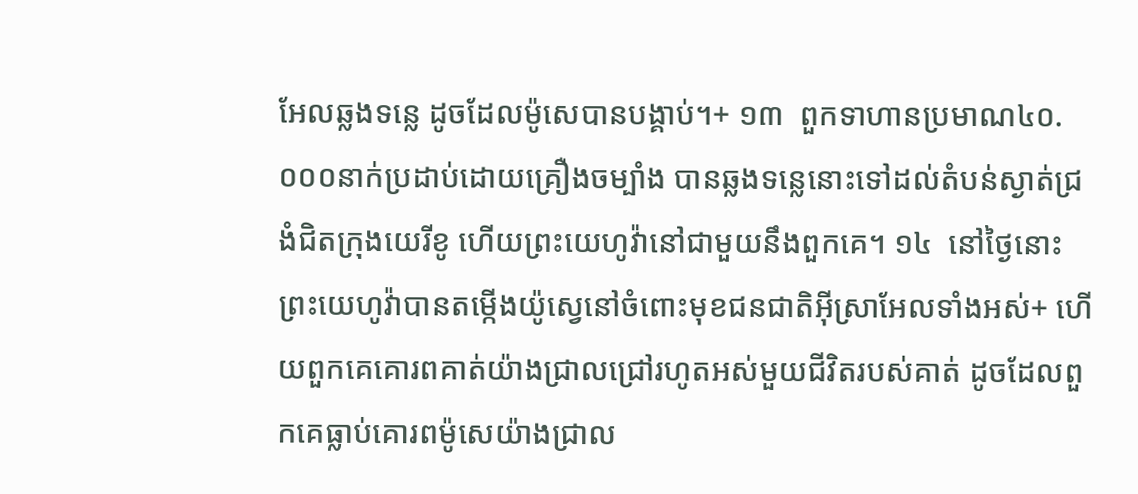អែលឆ្លងទន្លេ ដូចដែលម៉ូសេបានបង្គាប់។+ ១៣  ពួកទាហានប្រមាណ៤០.០០០នាក់ប្រដាប់ដោយគ្រឿងចម្បាំង បានឆ្លងទន្លេនោះទៅដល់តំបន់ស្ងាត់ជ្រងំជិតក្រុងយេរីខូ ហើយព្រះយេហូវ៉ានៅជាមួយនឹងពួកគេ។ ១៤  នៅថ្ងៃនោះ ព្រះយេហូវ៉ាបានតម្កើងយ៉ូស្វេនៅចំពោះមុខជនជាតិអ៊ីស្រាអែលទាំងអស់+ ហើយពួកគេគោរពគាត់យ៉ាងជ្រាលជ្រៅរហូតអស់មួយជីវិតរបស់គាត់ ដូចដែលពួកគេធ្លាប់គោរពម៉ូសេយ៉ាងជ្រាល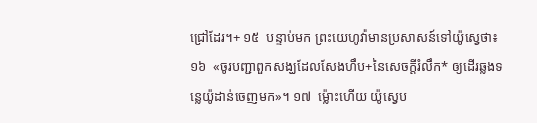ជ្រៅដែរ។+ ១៥  បន្ទាប់មក ព្រះយេហូវ៉ាមានប្រសាសន៍ទៅយ៉ូស្វេថា៖ ១៦  «ចូរបញ្ជាពួកសង្ឃដែលសែងហឹប+នៃសេចក្ដីរំលឹក* ឲ្យដើរឆ្លងទន្លេយ៉ូដាន់ចេញមក»។ ១៧  ម្ល៉ោះហើយ យ៉ូស្វេប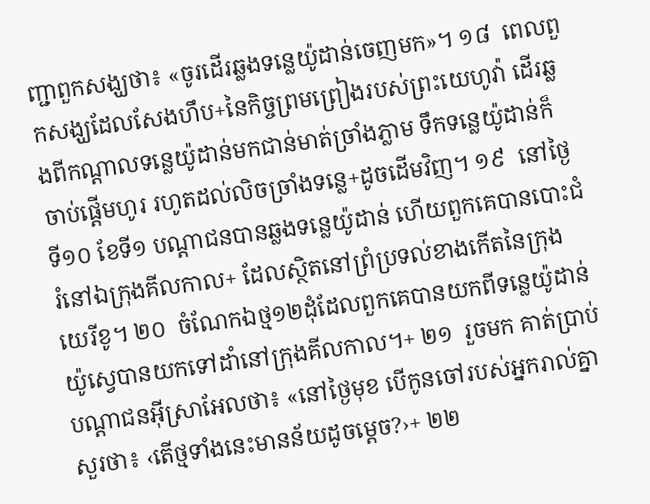ញ្ជាពួកសង្ឃថា៖ «ចូរដើរឆ្លងទន្លេយ៉ូដាន់ចេញមក»។ ១៨  ពេលពួកសង្ឃដែលសែងហឹប+នៃកិច្ចព្រមព្រៀងរបស់ព្រះយេហូវ៉ា ដើរឆ្លងពីកណ្ដាលទន្លេយ៉ូដាន់មកជាន់មាត់ច្រាំងភ្លាម ទឹកទន្លេយ៉ូដាន់ក៏ចាប់ផ្ដើមហូរ រហូតដល់លិចច្រាំងទន្លេ+ដូចដើមវិញ។ ១៩  នៅថ្ងៃទី១០ ខែទី១ បណ្ដាជនបានឆ្លងទន្លេយ៉ូដាន់ ហើយពួកគេបានបោះជំរំនៅឯក្រុងគីលកាល+ ដែលស្ថិតនៅព្រំប្រទល់ខាងកើតនៃក្រុងយេរីខូ។ ២០  ចំណែកឯថ្ម១២ដុំដែលពួកគេបានយកពីទន្លេយ៉ូដាន់ យ៉ូស្វេបានយកទៅដាំនៅក្រុងគីលកាល។+ ២១  រួចមក គាត់ប្រាប់បណ្ដាជនអ៊ីស្រាអែលថា៖ «នៅថ្ងៃមុខ បើកូនចៅរបស់អ្នករាល់គ្នាសួរថា៖ ‹តើថ្មទាំងនេះមានន័យដូចម្ដេច?›+ ២២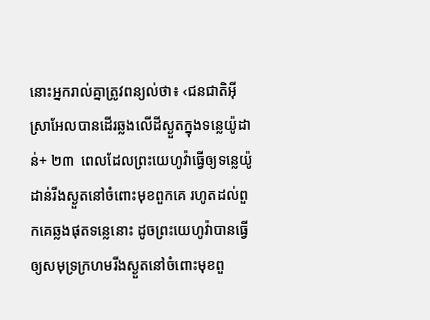នោះអ្នករាល់គ្នាត្រូវពន្យល់ថា៖ ‹ជនជាតិអ៊ីស្រាអែលបានដើរឆ្លងលើដីស្ងួតក្នុងទន្លេយ៉ូដាន់+ ២៣  ពេលដែលព្រះយេហូវ៉ាធ្វើឲ្យទន្លេយ៉ូដាន់រីងស្ងួតនៅចំពោះមុខពួកគេ រហូតដល់ពួកគេឆ្លងផុតទន្លេនោះ ដូចព្រះយេហូវ៉ាបានធ្វើឲ្យសមុទ្រក្រហមរីងស្ងួតនៅចំពោះមុខពួ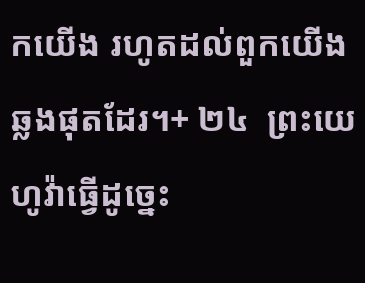កយើង រហូតដល់ពួកយើងឆ្លងផុតដែរ។+ ២៤  ព្រះយេហូវ៉ាធ្វើដូច្នេះ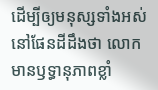ដើម្បីឲ្យមនុស្សទាំងអស់នៅផែនដីដឹងថា លោកមានឫទ្ធានុភាពខ្លាំ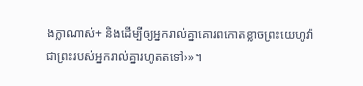ងក្លាណាស់+ និងដើម្បីឲ្យអ្នករាល់គ្នាគោរពកោតខ្លាចព្រះយេហូវ៉ា ជាព្រះរបស់អ្នករាល់គ្នារហូតតទៅ›»។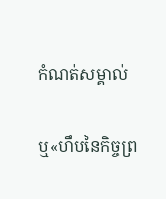កំណត់សម្គាល់

ឬ«ហឹបនៃកិច្ចព្រ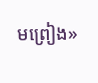មព្រៀង»